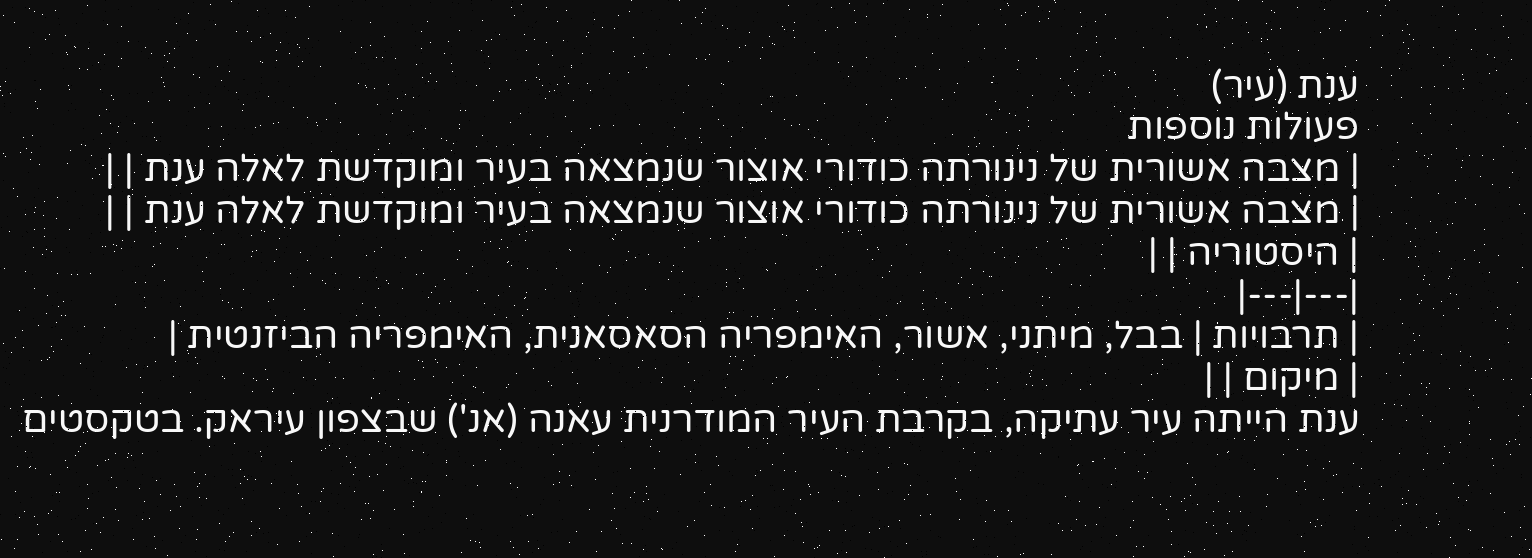ענת (עיר)
פעולות נוספות
| מצבה אשורית של נינורתה כודורי אוצור שנמצאה בעיר ומוקדשת לאלה ענת | |
| מצבה אשורית של נינורתה כודורי אוצור שנמצאה בעיר ומוקדשת לאלה ענת | |
| היסטוריה | |
|---|---|
| תרבויות | בבל, מיתני, אשור, האימפריה הסאסאנית, האימפריה הביזנטית |
| מיקום | |
ענת הייתה עיר עתיקה, בקרבת העיר המודרנית עאנה (אנ') שבצפון עיראק. בטקסטים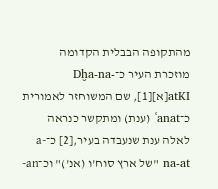מהתקופה הבבלית הקדומה מוזכרת העיר כ־Dḫa-na-atKI[א][1], שם המשוחזר לאמורית כ־ʿanat (ענת) ומתקשר כנראה לאלה ענת שנעבדה בעיר,[2] כ־a-na-at "של ארץ סוח'ו (אנ')" וכ־an-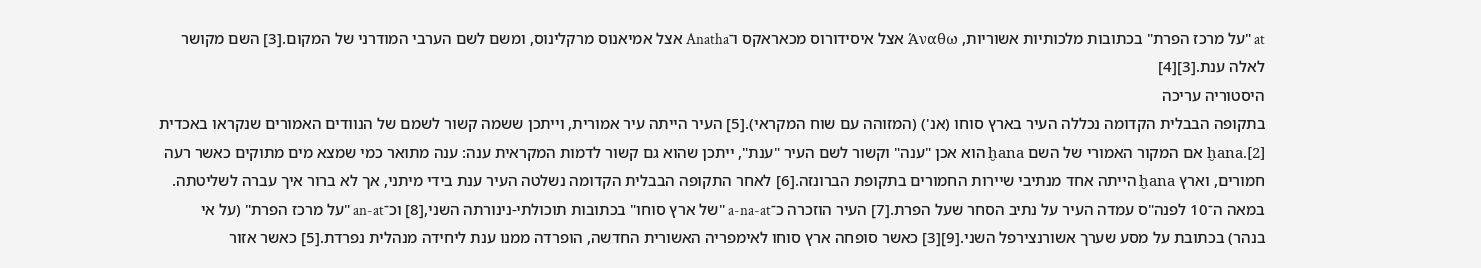at "על מרכז הפרת" בכתובות מלכותיות אשוריות, Άναθω אצל איסידורוס מכאראקס ו־Anatha אצל אמיאנוס מרקלינוס, ומשם לשם הערבי המודרני של המקום.[3] השם מקושר לאלה ענת.[3][4]
היסטוריה עריכה
בתקופה הבבלית הקדומה נכללה העיר בארץ סוחו (אנ') (המזוהה עם שוח המקראי).[5] העיר הייתה עיר אמורית, וייתכן ששמה קשור לשמם של הנוודים האמורים שנקראו באכדית ḫana.[2] אם המקור האמורי של השם ḫana הוא אכן "ענה" וקשור לשם העיר "ענת", ייתכן שהוא גם קשור לדמות המקראית ענה: ענה מתואר כמי שמצא מים מתוקים כאשר רעה חמורים, וארץ ḫana הייתה אחד מנתיבי שיירות החמורים בתקופת הברונזה.[6] לאחר התקופה הבבלית הקדומה נשלטה העיר ענת בידי מיתני, אך לא ברור איך עברה לשליטתה. במאה ה־10 לפנה"ס עמדה העיר על נתיב הסחר שעל הפרת.[7] העיר הוזכרה כ־a-na-at "של ארץ סוחו" בכתובות תוכולתי-נינורתה השני,[8] וכ־an-at "על מרכז הפרת" (על אי בנהר) בכתובת על מסע שערך אשורנצירפל השני.[9][3] כאשר סופחה ארץ סוחו לאימפריה האשורית החדשה, הופרדה ממנו ענת ליחידה מנהלית נפרדת.[5] כאשר אזור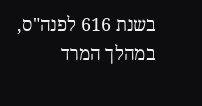בשנת 616 לפנה"ס, במהלך המרד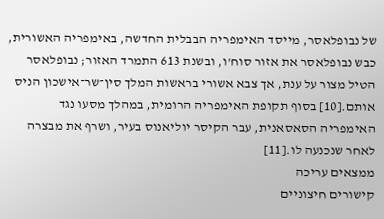של נבופלאסר, מייסד האימפריה הבבלית החדשה, באימפריה האשורית, כבש נבופלאסר את אזור סוח'ו, ובשנת 613 התמרד האזור; נבופלאסר הטיל מצור על ענת, אך צבא אשורי בראשות המלך סין־שר־אישכון הניס אותם.[10] בסוף תקופת האימפריה הרומית, במהלך מסעו נגד האימפריה הסאסאנית, עבר הקיסר יוליאנוס בעיר, ושרף את מבצרה לאחר שנכנעה לו.[11]
ממצאים עריכה
קישורים חיצוניים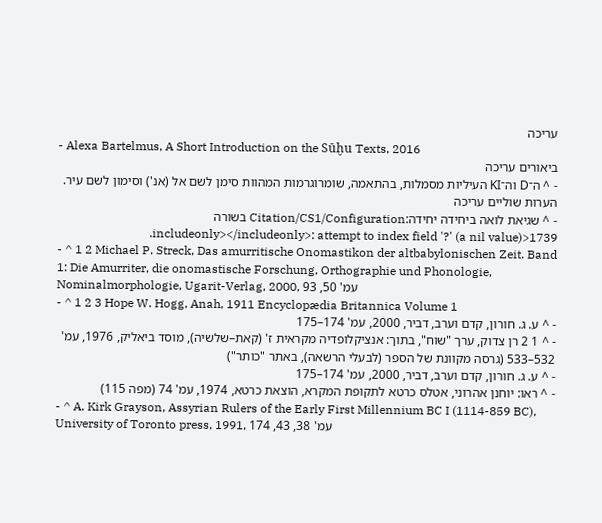עריכה
- Alexa Bartelmus, A Short Introduction on the Sūḫu Texts, 2016
ביאורים עריכה
- ^ ה־D וה־KI העיליות מסמלות, בהתאמה, שומרוגרמות המהוות סימן לשם אל (אנ') וסימון לשם עיר.
הערות שוליים עריכה
- ^ שגיאת לואה ביחידה יחידה:Citation/CS1/Configuration בשורה 1739<includeonly></includeonly>: attempt to index field '?' (a nil value).
- ^ 1 2 Michael P. Streck, Das amurritische Onomastikon der altbabylonischen Zeit. Band 1: Die Amurriter, die onomastische Forschung, Orthographie und Phonologie, Nominalmorphologie, Ugarit-Verlag, 2000, עמ' 50, 93
- ^ 1 2 3 Hope W. Hogg, Anah, 1911 Encyclopædia Britannica Volume 1
- ^ ע. ג. חורון, קדם וערב, דביר, 2000, עמ' 174–175
- ^ 1 2 רן צדוק, ערך "שוח", בתוך: אנציקלופדיה מקראית ז' (קאת–שלשיה), מוסד ביאליק, 1976, עמ' 532–533 (גרסה מקוונת של הספר (לבעלי הרשאה), באתר "כותר")
- ^ ע. ג. חורון, קדם וערב, דביר, 2000, עמ' 174–175
- ^ ראו: יוחנן אהרוני, אטלס כרטא לתקופת המקרא, הוצאת כרטא, 1974, עמ' 74 (מפה 115)
- ^ A. Kirk Grayson, Assyrian Rulers of the Early First Millennium BC I (1114-859 BC), University of Toronto press, 1991, עמ' 38, 43, 174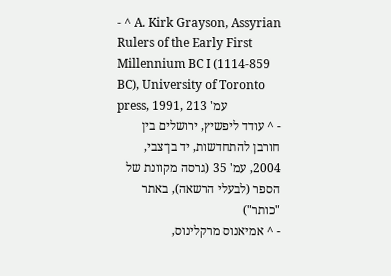- ^ A. Kirk Grayson, Assyrian Rulers of the Early First Millennium BC I (1114-859 BC), University of Toronto press, 1991, עמ' 213
- ^ עודד ליפשיץ, ירושלים בין חורבן להתחדשות, יד בן־צבי, 2004, עמ' 35 (גרסה מקוונת של הספר (לבעלי הרשאה), באתר "כותר")
- ^ אמיאנוס מרקלינוס,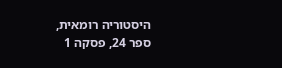היסטוריה רומאית, ספר 24, פסקה 1